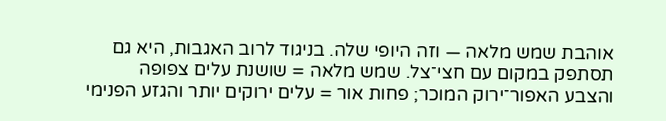אוהבת שמש מלאה — וזה היופי שלה. בניגוד לרוב האגבות, היא גם תסתפק במקום עם חצי־צל. שמש מלאה = שושנת עלים צפופה והצבע האפור־ירוק המוכר; פחות אור = עלים ירוקים יותר והגזע הפנימי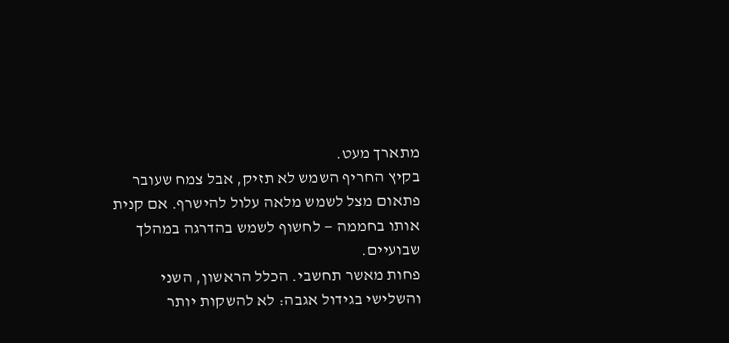מתארך מעט.
בקיץ החריף השמש לא תזיק, אבל צמח שעובר פתאום מצל לשמש מלאה עלול להישרף. אם קנית אותו בחממה — לחשוף לשמש בהדרגה במהלך שבועיים.
פחות מאשר תחשבי. הכלל הראשון, השני והשלישי בגידול אגבה: לא להשקות יותר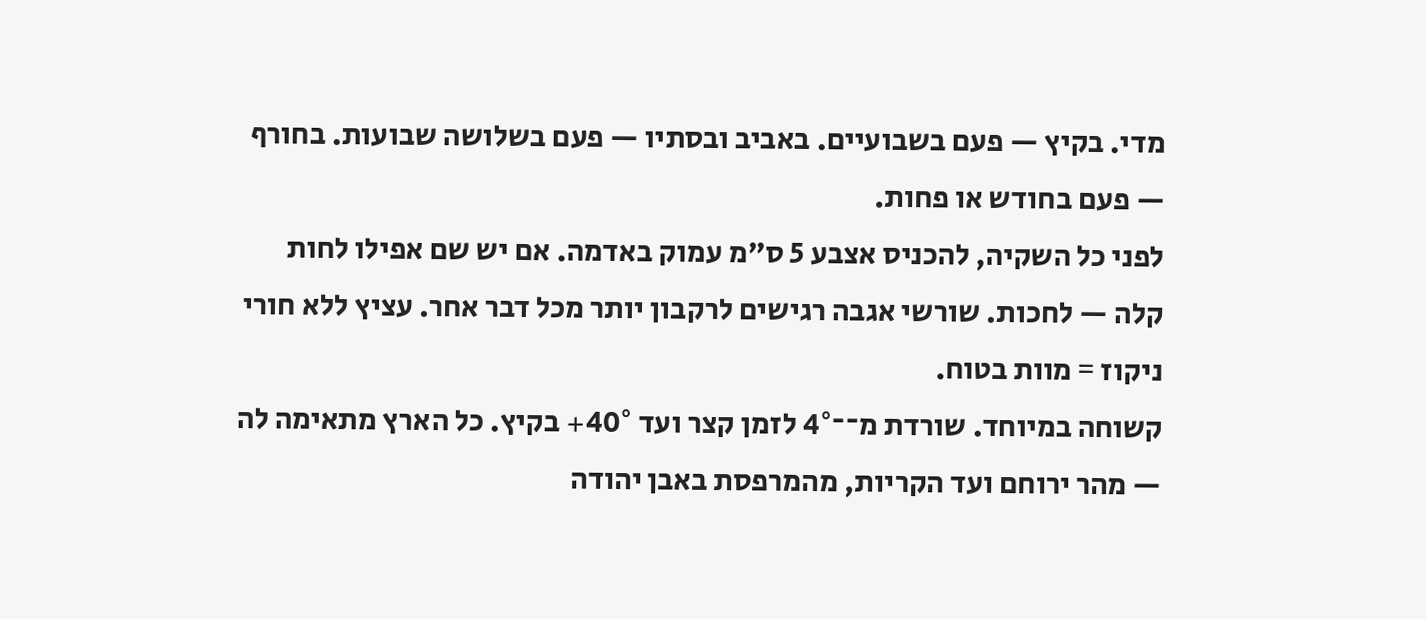מדי. בקיץ — פעם בשבועיים. באביב ובסתיו — פעם בשלושה שבועות. בחורף — פעם בחודש או פחות.
לפני כל השקיה, להכניס אצבע 5 ס"מ עמוק באדמה. אם יש שם אפילו לחות קלה — לחכות. שורשי אגבה רגישים לרקבון יותר מכל דבר אחר. עציץ ללא חורי ניקוז = מוות בטוח.
קשוחה במיוחד. שורדת מ־־4° לזמן קצר ועד 40°+ בקיץ. כל הארץ מתאימה לה — מהר ירוחם ועד הקריות, מהמרפסת באבן יהודה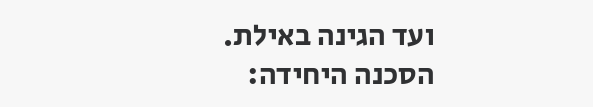ועד הגינה באילת.
הסכנה היחידה: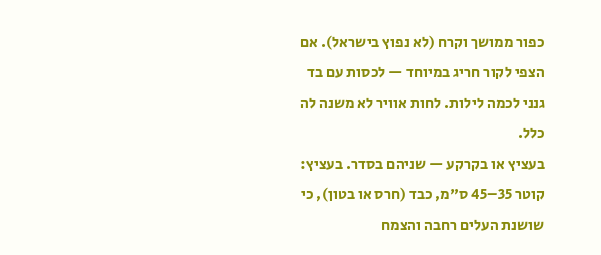כפור ממושך וקרח (לא נפוץ בישראל). אם הצפי לקור חריג במיוחד — לכסות עם בד גנני לכמה לילות. לחות אוויר לא משנה לה כלל.
בעציץ או בקרקע — שניהם בסדר. בעציץ: קוטר 35–45 ס"מ, כבד (חרס או בטון), כי שושנת העלים רחבה והצמח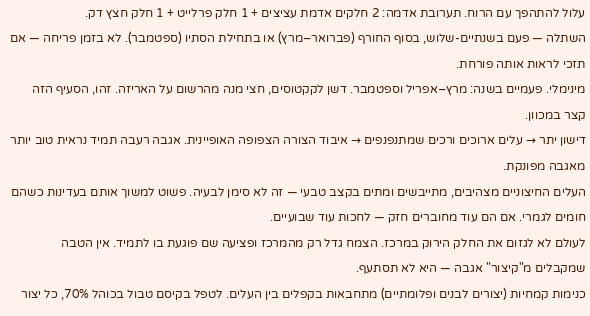עלול להתהפך עם הרוח. תערובת אדמה: 2 חלקים אדמת עציצים + 1 חלק פרלייט + 1 חלק חצץ דק.
השתלה — פעם בשנתיים-שלוש, בסוף החורף (פברואר–מרץ) או בתחילת הסתיו (ספטמבר). לא בזמן פריחה — אם תזכי לראות אותה פורחת.
מינימלי. פעמיים בשנה: מרץ–אפריל וספטמבר. דשן לקקטוסים, חצי מנה מהרשום על האריזה. זהו, הסעיף הזה קצר במכוון.
דישון יתר → עלים ארוכים ורכים שמתנפנפים → איבוד הצורה הצפופה האופיינית. אגבה רעבה תמיד נראית טוב יותר מאגבה מפונקת.
העלים החיצוניים מצהיבים, מתייבשים ומתים בקצב טבעי — זה לא סימן לבעיה. פשוט למשוך אותם בעדינות כשהם חומים לגמרי. אם הם עוד מחוברים חזק — לחכות עוד שבועיים.
לעולם לא לגזום את החלק הירוק במרכז. הצמח גדל רק מהמרכז ופציעה שם פוגעת בו לתמיד. אין הטבה שמקבלים מ"קיצור" אגבה — היא לא תסתעף.
כנימות קמחיות (יצורים לבנים ופלומתיים) מתחבאות בקפלים בין העלים. לטפל בקיסם טבול בכוהל 70%, כל יצור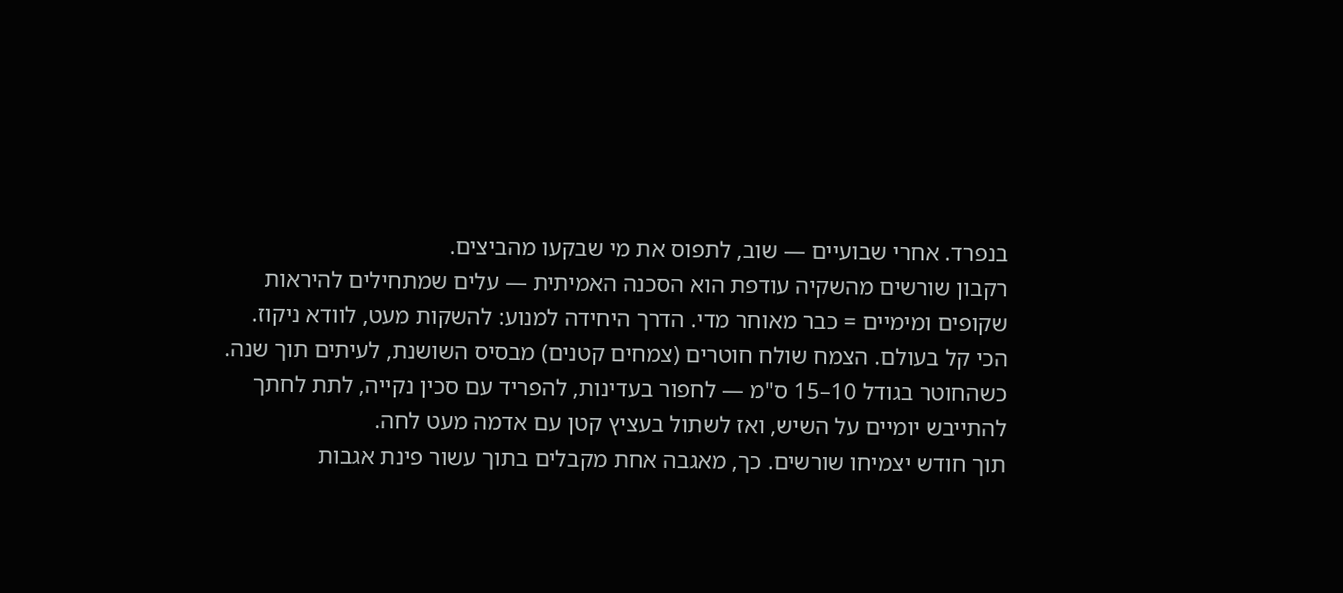בנפרד. אחרי שבועיים — שוב, לתפוס את מי שבקעו מהביצים.
רקבון שורשים מהשקיה עודפת הוא הסכנה האמיתית — עלים שמתחילים להיראות שקופים ומימיים = כבר מאוחר מדי. הדרך היחידה למנוע: להשקות מעט, לוודא ניקוז.
הכי קל בעולם. הצמח שולח חוטרים (צמחים קטנים) מבסיס השושנת, לעיתים תוך שנה. כשהחוטר בגודל 10–15 ס"מ — לחפור בעדינות, להפריד עם סכין נקייה, לתת לחתך להתייבש יומיים על השיש, ואז לשתול בעציץ קטן עם אדמה מעט לחה.
תוך חודש יצמיחו שורשים. כך, מאגבה אחת מקבלים בתוך עשור פינת אגבות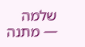שלמה — מתנה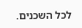לכל השכנים.